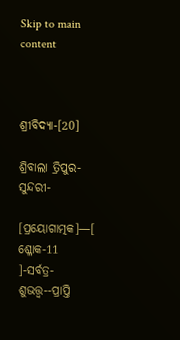Skip to main content



ଶ୍ରୀବିଦ୍ୟା-[20]

ଶ୍ରିବାଲା ତ୍ରିପୁର-ସୁନ୍ଦରୀ-

[ପ୍ରୟୋଗାତ୍ମକ]—[ ଶ୍ଳୋକ-11 ]-ସର୍ବତ୍ର-ଶୁଭତ୍ତ୍ଵ--ପ୍ରାପ୍ତି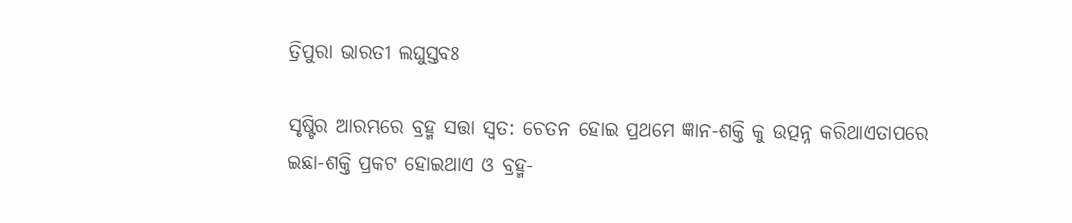ତ୍ରିପୁରା ଭାରତୀ ଲଘୁସ୍ତବଃ

ସୃଷ୍ଟିର ଆରମ୍ଭରେ ବ୍ରହ୍ମ ସତ୍ତା ସ୍ଵତ: ଚେତନ ହୋଇ ପ୍ରଥମେ ଜ୍ଞାନ-ଶକ୍ତି କୁ ଉତ୍ପନ୍ନ କରିଥାଏତାପରେ ଇଛା-ଶକ୍ତି ପ୍ରକଟ ହୋଇଥାଏ ଓ ବ୍ରହ୍ମ-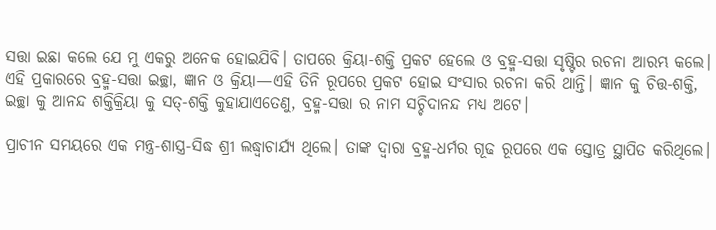ସତ୍ତା ଇଛା କଲେ ଯେ ମୁ ଏକରୁ ଅନେକ ହୋଇଯିବି। ତାପରେ କ୍ରିୟା-ଶକ୍ତି ପ୍ରକଟ ହେଲେ ଓ ବ୍ରହ୍ମ-ସତ୍ତା ସୃଷ୍ଟିର ରଚନା ଆରମ୍ଭ କଲେ। ଏହି ପ୍ରକାରରେ ବ୍ରହ୍ମ-ସତ୍ତା ଇଚ୍ଛା, ଜ୍ଞାନ ଓ କ୍ରିୟା—ଏହି ତିନି ରୂପରେ ପ୍ରକଟ ହୋଇ ସଂସାର ରଚନା କରି ଥାନ୍ତି। ଜ୍ଞାନ କୁ ଚିତ୍ତ-ଶକ୍ତି, ଇଚ୍ଛା କୁ ଆନନ୍ଦ ଶକ୍ତିକ୍ରିୟା କୁ ସତ୍-ଶକ୍ତି କୁହାଯାଏତେଣୁ, ବ୍ରହ୍ମ-ସତ୍ତା ର ନାମ ସଚ୍ଚିଦାନନ୍ଦ ମଧ୍ୟ ଅଟେ।

ପ୍ରାଚୀନ ସମୟରେ ଏକ ମନ୍ତ୍ର-ଶାସ୍ତ୍ର-ସିଦ୍ଧ ଶ୍ରୀ ଲଦ୍ଧ୍ୱାଚାର୍ଯ୍ୟ ଥିଲେ। ତାଙ୍କ ଦ୍ଵାରା ବ୍ରହ୍ମ-ଧର୍ମର ଗୂଢ ରୂପରେ ଏକ ସ୍ତୋତ୍ର ସ୍ଥାପିତ କରିଥିଲେ।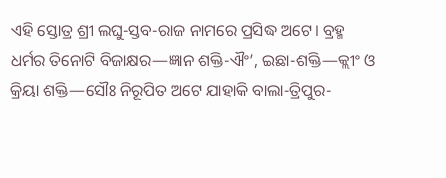ଏହି ସ୍ତୋତ୍ର ଶ୍ରୀ ଲଘୁ-ସ୍ତବ-ରାଜ ନାମରେ ପ୍ରସିଦ୍ଧ ଅଟେ। ବ୍ରହ୍ମ ଧର୍ମର ତିନୋଟି ବିଜାକ୍ଷର—ଜ୍ଞାନ ଶକ୍ତି-ଐଂ’, ଇଛା-ଶକ୍ତି—କ୍ଲୀଂ ଓ କ୍ରିୟା ଶକ୍ତି—ସୌଃ ନିରୂପିତ ଅଟେ ଯାହାକି ବାଲା-ତ୍ରିପୁର-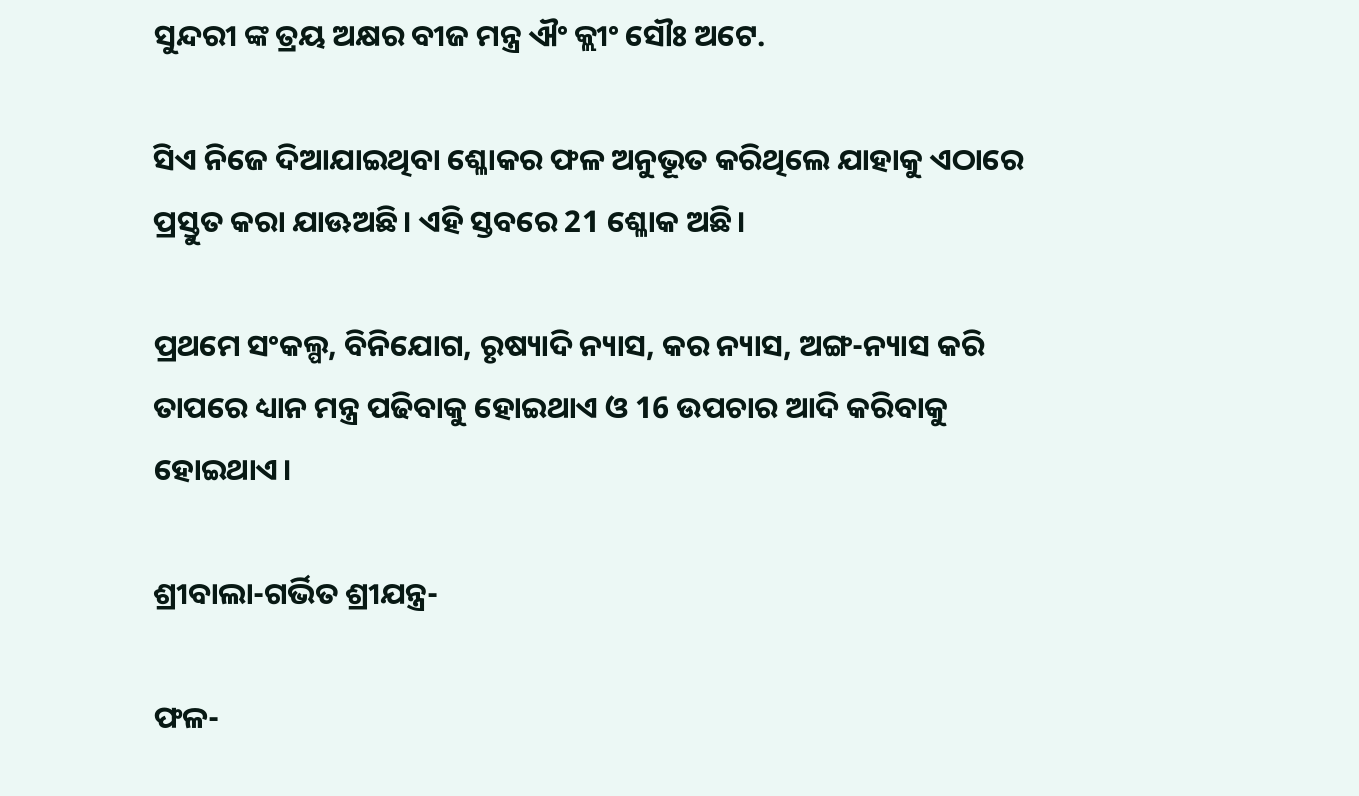ସୁନ୍ଦରୀ ଙ୍କ ତ୍ରୟ ଅକ୍ଷର ବୀଜ ମନ୍ତ୍ର ଐଂ କ୍ଲୀଂ ସୌଃ ଅଟେ.

ସିଏ ନିଜେ ଦିଆଯାଇଥିବା ଶ୍ଳୋକର ଫଳ ଅନୁଭୂତ କରିଥିଲେ ଯାହାକୁ ଏଠାରେ ପ୍ରସ୍ତୁତ କରା ଯାଊଅଛି। ଏହି ସ୍ତବରେ 21 ଶ୍ଳୋକ ଅଛି।

ପ୍ରଥମେ ସଂକଲ୍ପ, ବିନିଯୋଗ, ରୃଷ୍ୟାଦି ନ୍ୟାସ, କର ନ୍ୟାସ, ଅଙ୍ଗ-ନ୍ୟାସ କରି ତାପରେ ଧ୍ୟାନ ମନ୍ତ୍ର ପଢିବାକୁ ହୋଇଥାଏ ଓ 16 ଉପଚାର ଆଦି କରିବାକୁ ହୋଇଥାଏ।

ଶ୍ରୀବାଲା-ଗର୍ଭିତ ଶ୍ରୀଯନ୍ତ୍ର-

ଫଳ-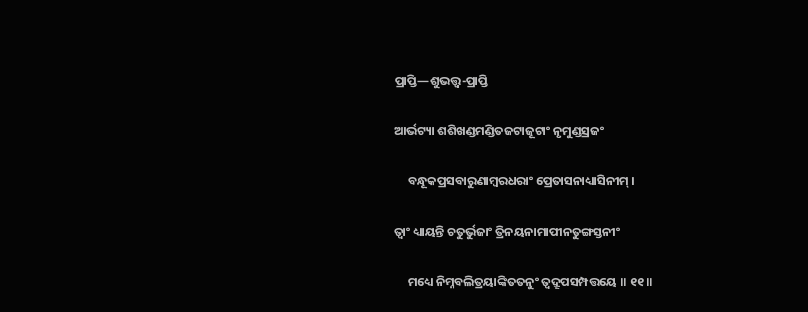ପ୍ରାପ୍ତି—ଶୁଭତ୍ତ୍ଵ-ପ୍ରାପ୍ତି

ଆର୍ଭଟ୍ୟା ଶଶିଖଣ୍ଡମଣ୍ଡିତଜଟାଜୂଟାଂ ନୃମୁଣ୍ଡସ୍ରଜଂ

     ବନ୍ଧୂକପ୍ରସବାରୁଣାମ୍ବରଧରାଂ ପ୍ରେତାସନାଧ୍ୟାସିନୀମ୍ ।

ତ୍ୱାଂ ଧ୍ୟାୟନ୍ତି ଚତୁର୍ଭୁଜାଂ ତ୍ରିନୟନାମାପୀନତୁଙ୍ଗସ୍ତନୀଂ

     ମଧ୍ୟେ ନିମ୍ନବଲିତ୍ରୟାଙ୍କିତତନୁଂ ତ୍ୱଦ୍ରୂପସମ୍ପତ୍ତୟେ ॥ ୧୧॥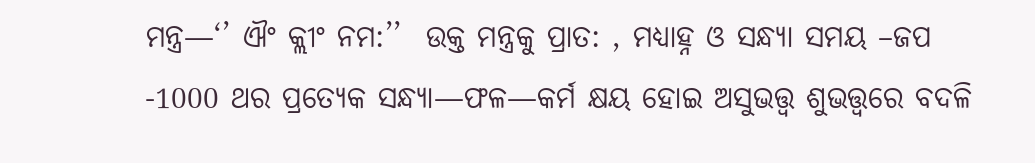ମନ୍ତ୍ର—‘’ ଐଂ କ୍ଲୀଂ ନମ:’’  ଉକ୍ତ ମନ୍ତ୍ରକୁ ପ୍ରାତ: , ମଧ୍ୟାହ୍ନ ଓ ସନ୍ଧ୍ୟା ସମୟ –ଜପ -1000 ଥର ପ୍ରତ୍ଯେକ ସନ୍ଧ୍ୟା—ଫଳ—କର୍ମ କ୍ଷୟ ହୋଇ ଅସୁଭତ୍ତ୍ଵ ଶୁଭତ୍ତ୍ଵରେ ବଦଳି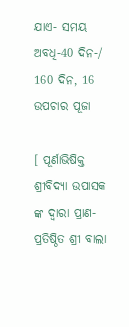ଯାଏ- ସମୟ ଅବଧି-40 ଦିନ-/ 160 ଦିନ, 16 ଉପଚାର ପୂଜା

[ ପୂର୍ଣାଭିଷିକ୍ତ ଶ୍ରୀବିଦ୍ୟା ଉପାସକ ଙ୍କ ଦ୍ଵାରା ପ୍ରାଣ-ପ୍ରତିଷ୍ଠିତ ଶ୍ରୀ ବାଲା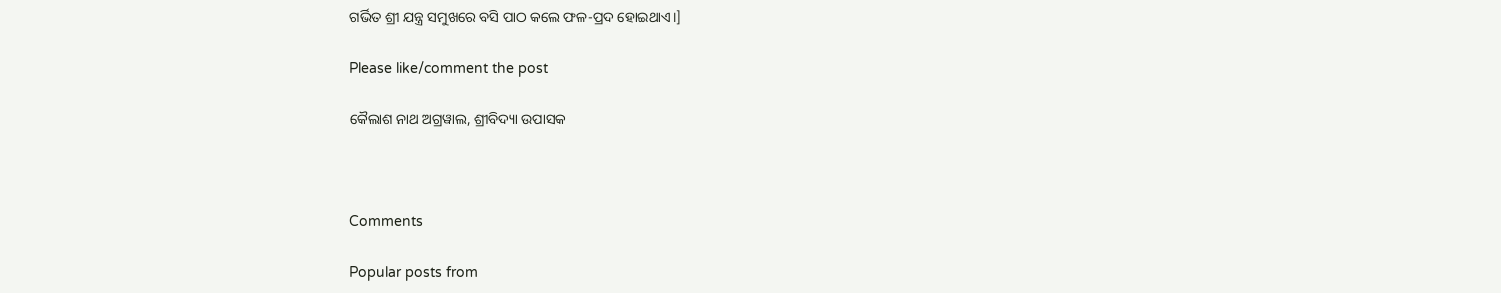ଗର୍ଭିତ ଶ୍ରୀ ଯନ୍ତ୍ର ସମୁଖରେ ବସି ପାଠ କଲେ ଫଳ-ପ୍ରଦ ହୋଇଥାଏ।]

Please like/comment the post

କୈଲାଶ ନାଥ ଅଗ୍ରୱାଲ, ଶ୍ରୀବିଦ୍ୟା ଉପାସକ



Comments

Popular posts from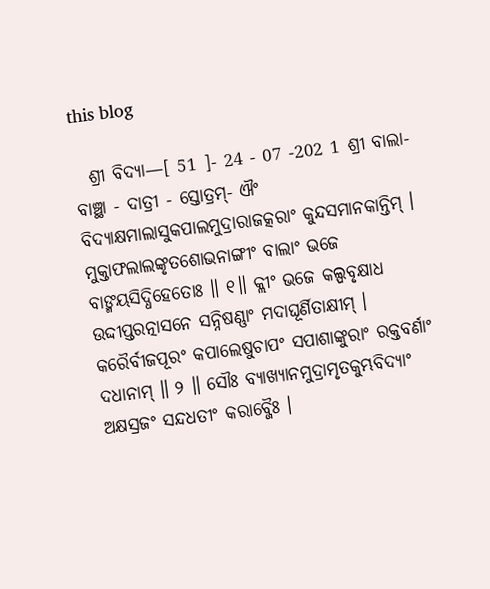this blog

  ଶ୍ରୀ ବିଦ୍ୟା—[ 51 ]- 24 - 07 -202 1 ଶ୍ରୀ ବାଲା-ବାଞ୍ଛା - ଦାତ୍ରୀ - ସ୍ତୋତ୍ରମ୍- ଐଂ ବିଦ୍ୟାକ୍ଷମାଲାସୁକପାଲମୁଦ୍ରାରାଜତ୍କରାଂ କୁନ୍ଦସମାନକାନ୍ତିମ୍ । ମୁକ୍ତାଫଲାଲଙ୍କୃତଶୋଭନାଙ୍ଗୀଂ ବାଲାଂ ଭଜେ ବାଙ୍ମୟସିଦ୍ଧିହେତୋଃ ॥ ୧॥ କ୍ଲୀଂ ଭଜେ କଲ୍ପବୃକ୍ଷାଧ ଉଦ୍ଦୀପ୍ତରତ୍ନାସନେ ସନ୍ନିଷଣ୍ଣାଂ ମଦାଘୂର୍ଣିତାକ୍ଷୀମ୍ । କରୈର୍ବୀଜପୂରଂ କପାଲେଷୁଚାପଂ ସପାଶାଙ୍କୁରାଂ ରକ୍ତବର୍ଣାଂ ଦଧାନାମ୍ ॥ ୨ ॥ ସୌଃ ବ୍ୟାଖ୍ୟାନମୁଦ୍ରାମୃତକୁମ୍ଭବିଦ୍ୟାଂ ଅକ୍ଷସ୍ରଜଂ ସନ୍ଦଧତୀଂ କରାବ୍ଜୈଃ ।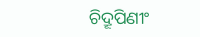ଚିଦ୍ରୂପିଣୀଂ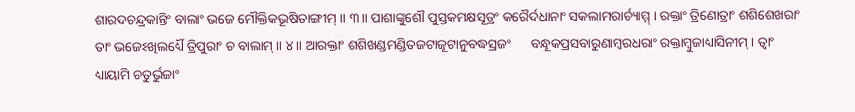ଶାରଦଚନ୍ଦ୍ରକାନ୍ତିଂ ବାଲାଂ ଭଜେ ମୌକ୍ତିକଭୂଷିତାଙ୍ଗୀମ୍ ॥ ୩॥ ପାଶାଙ୍କୁଶୌ ପୁସ୍ତକମକ୍ଷସୂତ୍ରଂ କରୈର୍ଦଧାନାଂ ସକଲାମରାର୍ଚ୍ୟାମ୍ମ୍ । ରକ୍ତାଂ ତ୍ରିଣୋତ୍ରାଂ ଶଶିଶେଖରାଂ ତାଂ ଭଜେଽଖିଲର୍ଧ୍ୟୈ ତ୍ରିପୁରାଂ ଚ ବାଲାମ୍ ॥ ୪॥ ଆରକ୍ତାଂ ଶଶିଖଣ୍ଡମଣ୍ଡିତଜଟାଜୂଟାନୁବଦ୍ଧସ୍ରଜଂ      ବନ୍ଧୂକପ୍ରସବାରୁଣାମ୍ବରଧରାଂ ରକ୍ତାମ୍ବୁଜାଧ୍ୟାସିନୀମ୍ । ତ୍ୱାଂ ଧ୍ୟାୟାମି ଚତୁର୍ଭୁଜାଂ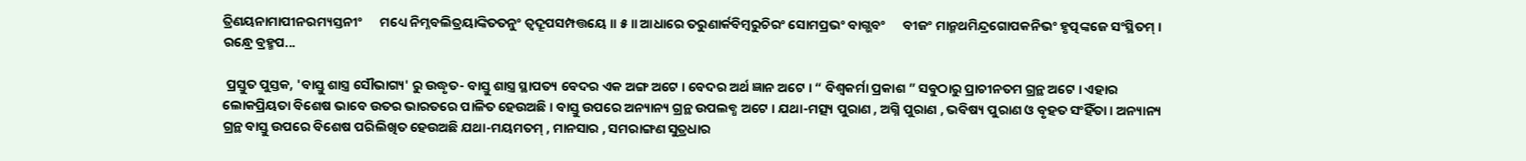ତ୍ରିଣୟନାମାପୀନରମ୍ୟସ୍ତନୀଂ      ମଧ୍ୟେ ନିମ୍ନବଲିତ୍ରୟାଙ୍କିତତନୁଂ ତ୍ୱଦ୍ରୂପସମ୍ପତ୍ତୟେ ॥ ୫॥ ଆଧାରେ ତରୁଣାର୍କବିମ୍ବରୁଚିରଂ ସୋମପ୍ରଭଂ ବାଗ୍ଭବଂ      ବୀଜଂ ମାନ୍ମଥମିନ୍ଦ୍ରଗୋପକନିଭଂ ହୃତ୍ପଙ୍କଜେ ସଂସ୍ଥିତମ୍ । ରନ୍ଧ୍ରେ ବ୍ରହ୍ମପ...

 ପ୍ରସ୍ତୁତ ପୁସ୍ତକ, 'ବାସ୍ତୁ ଶାସ୍ତ୍ର ସୌଭାଗ୍ୟ' ରୁ ଉଦ୍ଧୃତ- ବାସ୍ତୁ ଶାସ୍ତ୍ର ସ୍ଥାପତ୍ୟ ବେଦର ଏକ ଅଙ୍ଗ ଅଟେ । ବେଦର ଅର୍ଥ ଜ୍ଞାନ ଅଟେ । “ ବିଶ୍ୱକର୍ମା ପ୍ରକାଶ ” ସବୁଠାରୁ ପ୍ରାଚୀନତମ ଗ୍ରନ୍ଥ ଅଟେ । ଏହାର ଲୋକପ୍ରିୟତା ବିଶେଷ ଭାବେ ଉତର ଭାରତରେ ପାଳିତ ହେଉଅଛି । ବାସ୍ତୁ ଉପରେ ଅନ୍ୟାନ୍ୟ ଗ୍ରନ୍ଥ ଉପଲବ୍ଧ ଅଟେ । ଯଥା-ମତ୍ସ୍ୟ ପୁରାଣ , ଅଗ୍ନି ପୁରାଣ , ଭବିଷ୍ୟ ପୁରାଣ ଓ ବୃହତ ସଂହିଁତା । ଅନ୍ୟାନ୍ୟ ଗ୍ରନ୍ଥ ବାସ୍ତୁ ଉପରେ ବିଶେଷ ପରିଲିଖିତ ହେଉଅଛି ଯଥା-ମୟମତମ୍‌ , ମାନସାର , ସମରାଙ୍ଗଣ ସୁତ୍ରଧାର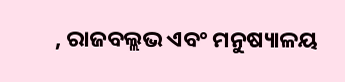, ରାଜବଲ୍ଲଭ ଏବଂ ମନୁଷ୍ୟାଳୟ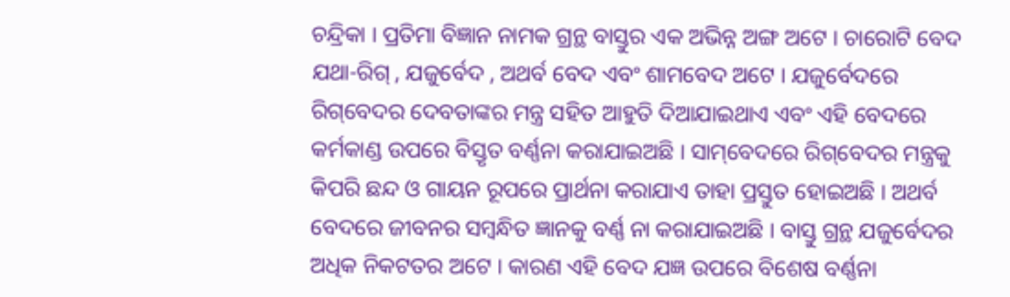ଚନ୍ଦ୍ରିକା । ପ୍ରତିମା ବିଜ୍ଞାନ ନାମକ ଗ୍ରନ୍ଥ ବାସ୍ତୁର ଏକ ଅଭିନ୍ନ ଅଙ୍ଗ ଅଟେ । ଚାରୋଟି ବେଦ ଯଥା-ରିଗ୍‌ , ଯଜୁର୍ବେଦ , ଅଥର୍ବ ବେଦ ଏବଂ ଶାମବେଦ ଅଟେ । ଯଜୁର୍ବେଦରେ ରିଗ୍‌ବେଦର ଦେବତାଙ୍କର ମନ୍ତ୍ର ସହିତ ଆହୁତି ଦିଆଯାଇଥାଏ ଏବଂ ଏହି ବେଦରେ କର୍ମକାଣ୍ଡ ଉପରେ ବିସ୍ତୃତ ବର୍ଣ୍ଣନା କରାଯାଇଅଛି । ସାମ୍‌ବେଦରେ ରିଗ୍‌ବେଦର ମନ୍ତ୍ରକୁ କିପରି ଛନ୍ଦ ଓ ଗାୟନ ରୂପରେ ପ୍ରାର୍ଥନା କରାଯାଏ ତାହା ପ୍ରସ୍ତୁତ ହୋଇଅଛି । ଅଥର୍ବ ବେଦରେ ଜୀବନର ସମ୍ବନ୍ଧିତ ଜ୍ଞାନକୁ ବର୍ଣ୍ଣ ନା କରାଯାଇଅଛି । ବାସ୍ତୁ ଗ୍ରନ୍ଥ ଯଜୁର୍ବେଦର ଅଧିକ ନିକଟତର ଅଟେ । କାରଣ ଏହି ବେଦ ଯଜ୍ଞ ଉପରେ ବିଶେଷ ବର୍ଣ୍ଣନା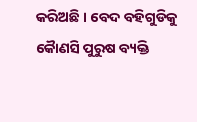କରିଅଛି । ବେଦ ବହିଗୁଡିକୁ କୈାଣସି ପୁରୁଷ ବ୍ୟକ୍ତି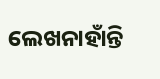ଲେଖନାହାଁନ୍ତି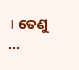। ତେଣୁ ...